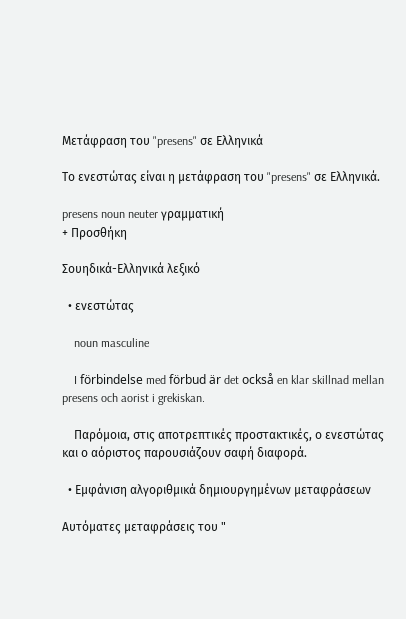Μετάφραση του "presens" σε Ελληνικά

Το ενεστώτας είναι η μετάφραση του "presens" σε Ελληνικά.

presens noun neuter γραμματική
+ Προσθήκη

Σουηδικά-Ελληνικά λεξικό

  • ενεστώτας

    noun masculine

    I förbindelse med förbud är det också en klar skillnad mellan presens och aorist i grekiskan.

    Παρόμοια, στις αποτρεπτικές προστακτικές, ο ενεστώτας και ο αόριστος παρουσιάζουν σαφή διαφορά.

  • Εμφάνιση αλγοριθμικά δημιουργημένων μεταφράσεων

Αυτόματες μεταφράσεις του "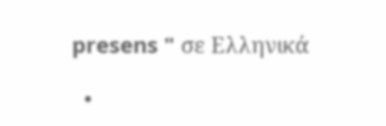presens " σε Ελληνικά

  •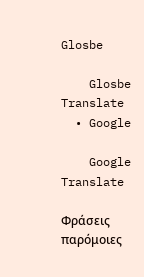Glosbe

    Glosbe Translate
  • Google

    Google Translate

Φράσεις παρόμοιες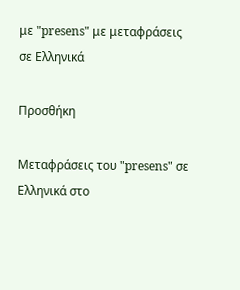με "presens" με μεταφράσεις σε Ελληνικά

Προσθήκη

Μεταφράσεις του "presens" σε Ελληνικά στο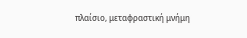πλαίσιο, μεταφραστική μνήμη